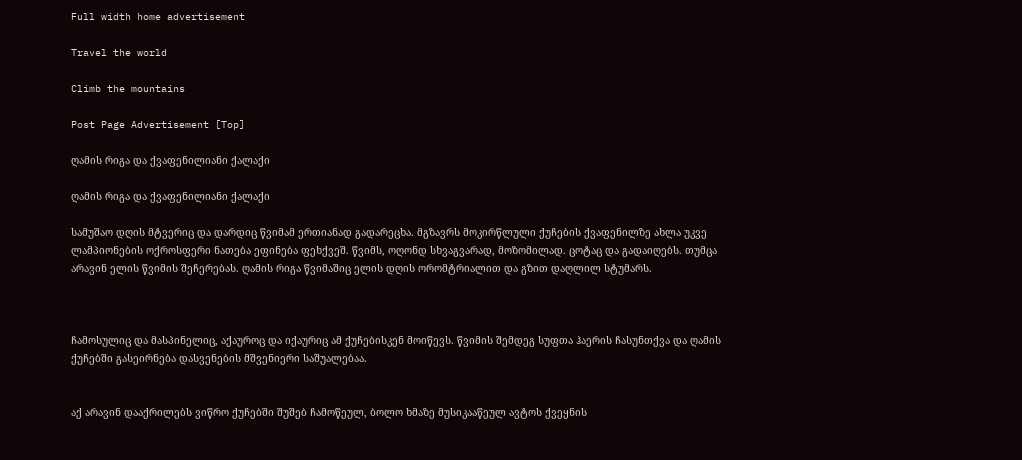Full width home advertisement

Travel the world

Climb the mountains

Post Page Advertisement [Top]

ღამის რიგა და ქვაფენილიანი ქალაქი

ღამის რიგა და ქვაფენილიანი ქალაქი

სამუშაო დღის მტვერიც და დარდიც წვიმამ ერთიანად გადარეცხა. მგზავრს მოკირწლული ქუჩების ქვაფენილზე ახლა უკვე ლამპიონების ოქროსფერი ნათება ეფინება ფეხქვეშ. წვიმს, ოღონდ სხვაგვარად, მოზომილად. ცოტაც და გადაიღებს. თუმცა არავინ ელის წვიმის შეჩერებას. ღამის რიგა წვიმაშიც ელის დღის ორომტრიალით და გზით დაღლილ სტუმარს.



ჩამოსულიც და მასპინელიც, აქაუროც და იქაურიც ამ ქუჩებისკენ მოიწევს. წვიმის შემდეგ სუფთა ჰაერის ჩასუნთქვა და ღამის ქუჩებში გასეირნება დასვენების მშვენიერი საშუალებაა.


აქ არავინ დააქრილებს ვიწრო ქუჩებში შუშებ ჩამოწეულ, ბოლო ხმაზე მუსიკააწეულ ავტოს ქვეყნის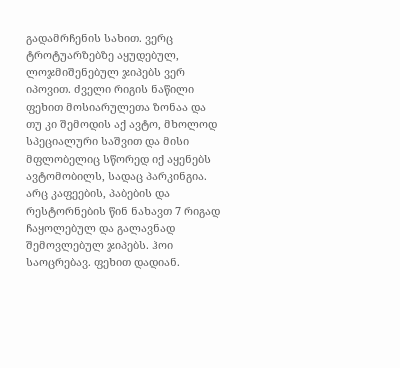გადამრჩენის სახით. ვერც ტროტუარზებზე აყუდებულ, ლოჯმიშენებულ ჯიპებს ვერ იპოვით. ძველი რიგის ნაწილი ფეხით მოსიარულეთა ზონაა და თუ კი შემოდის აქ ავტო, მხოლოდ სპეციალური საშვით და მისი მფლობელიც სწორედ იქ აყენებს ავტომობილს, სადაც პარკინგია. არც კაფეების, პაბების და რესტორნების წინ ნახავთ 7 რიგად ჩაყოლებულ და გალავნად შემოვლებულ ჯიპებს. ჰოი საოცრებავ. ფეხით დადიან.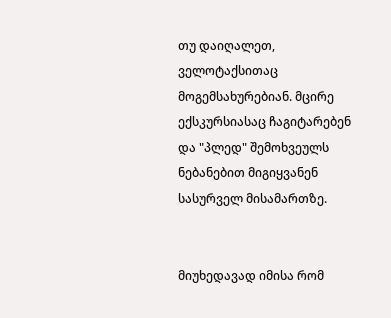თუ დაიღალეთ, ველოტაქსითაც მოგემსახურებიან. მცირე ექსკურსიასაც ჩაგიტარებენ და "პლედ" შემოხვეულს ნებანებით მიგიყვანენ სასურველ მისამართზე.


მიუხედავად იმისა რომ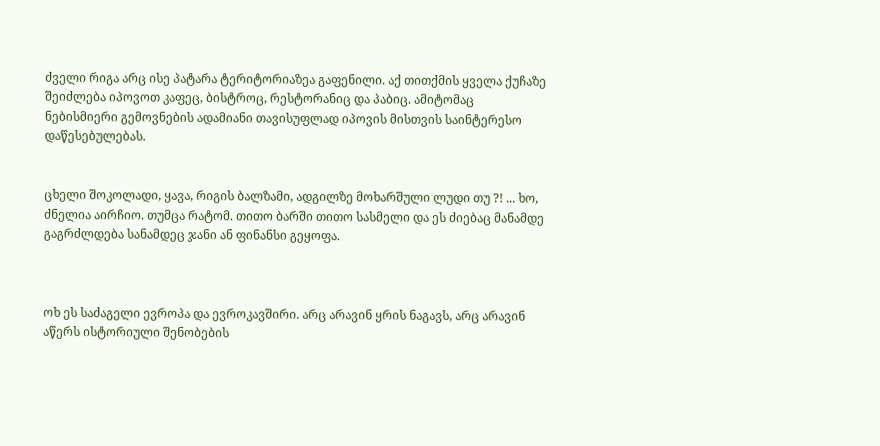ძველი რიგა არც ისე პატარა ტერიტორიაზეა გაფენილი. აქ თითქმის ყველა ქუჩაზე შეიძლება იპოვოთ კაფეც, ბისტროც, რესტორანიც და პაბიც. ამიტომაც ნებისმიერი გემოვნების ადამიანი თავისუფლად იპოვის მისთვის საინტერესო დაწესებულებას.


ცხელი შოკოლადი, ყავა, რიგის ბალზამი, ადგილზე მოხარშული ლუდი თუ ?! ... ხო, ძნელია აირჩიო. თუმცა რატომ. თითო ბარში თითო სასმელი და ეს ძიებაც მანამდე გაგრძლდება სანამდეც ჯანი ან ფინანსი გეყოფა.



ოხ ეს საძაგელი ევროპა და ევროკავშირი. არც არავინ ყრის ნაგავს, არც არავინ აწერს ისტორიული შენობების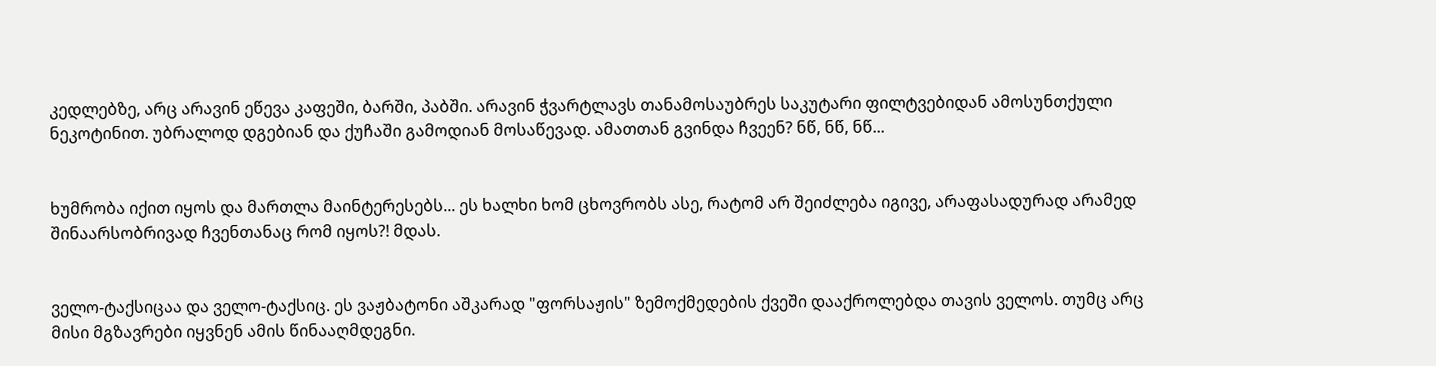კედლებზე, არც არავინ ეწევა კაფეში, ბარში, პაბში. არავინ ჭვარტლავს თანამოსაუბრეს საკუტარი ფილტვებიდან ამოსუნთქული ნეკოტინით. უბრალოდ დგებიან და ქუჩაში გამოდიან მოსაწევად. ამათთან გვინდა ჩვეენ? ნწ, ნწ, ნწ...


ხუმრობა იქით იყოს და მართლა მაინტერესებს... ეს ხალხი ხომ ცხოვრობს ასე, რატომ არ შეიძლება იგივე, არაფასადურად არამედ შინაარსობრივად ჩვენთანაც რომ იყოს?! მდას.


ველო-ტაქსიცაა და ველო-ტაქსიც. ეს ვაჟბატონი აშკარად "ფორსაჟის" ზემოქმედების ქვეში დააქროლებდა თავის ველოს. თუმც არც მისი მგზავრები იყვნენ ამის წინააღმდეგნი.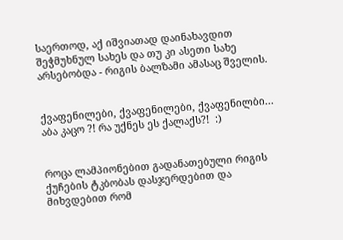საერთოდ, აქ იშვიათად დაინახავდით შეჭმუხნულ სახეს და თუ კი ასეთი სახე არსებობდა - რიგის ბალზამი ამასაც შველის.


ქვაფენილები, ქვაფენილები, ქვაფენილბი... აბა კაცო ?! რა უქნეს ეს ქალაქს?!  :)


როცა ლამპიონებით გადანათებული რიგის ქუჩების ტკბობას დასჯერდებით და მიხვდებით რომ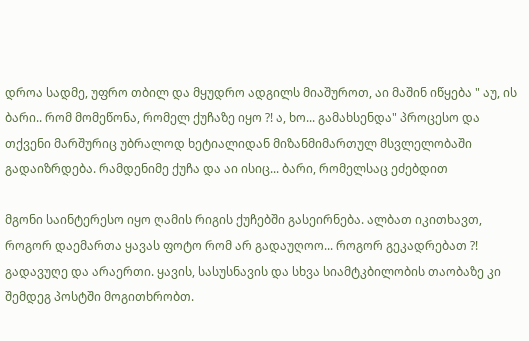დროა სადმე, უფრო თბილ და მყუდრო ადგილს მიაშუროთ, აი მაშინ იწყება " აუ, ის ბარი.. რომ მომეწონა, რომელ ქუჩაზე იყო ?! ა, ხო... გამახსენდა" პროცესო და თქვენი მარშურიც უბრალოდ ხეტიალიდან მიზანმიმართულ მსვლელობაში გადაიზრდება. რამდენიმე ქუჩა და აი ისიც... ბარი, რომელსაც ეძებდით

მგონი საინტერესო იყო ღამის რიგის ქუჩებში გასეირნება. ალბათ იკითხავთ, როგორ დაემართა ყავას ფოტო რომ არ გადაუღოო... როგორ გეკადრებათ ?! გადავუღე და არაერთი. ყავის, სასუსნავის და სხვა სიამტკბილობის თაობაზე კი შემდეგ პოსტში მოგითხრობთ.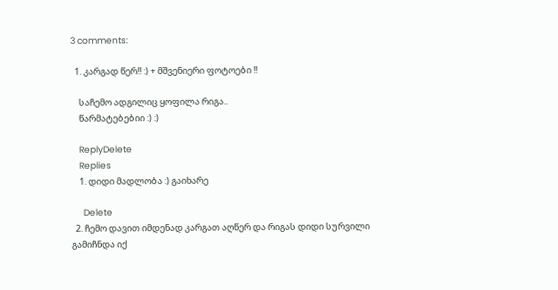3 comments:

  1. კარგად წერ!! :) + მშვენიერი ფოტოები !!

    საჩემო ადგილიც ყოფილა რიგა..
    წარმატებებიი :) :)

    ReplyDelete
    Replies
    1. დიდი მადლობა :) გაიხარე

      Delete
  2. ჩემო დავით იმდენად კარგათ აღწერ და რიგას დიდი სურვილი გამიჩნდა იქ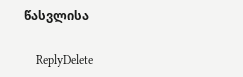წასვლისა

    ReplyDelete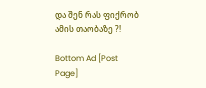და შენ რას ფიქრობ ამის თაობაზე ?!

Bottom Ad [Post Page]